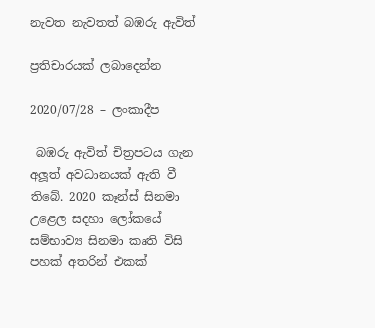නැවත නැවතත් බඹරු ඇවිත්

ප්‍රතිචාරයක් ලබාදෙන්න

2020/07/28 – ලංකාදීප

 බඹරු ඇවිත් චිත්‍රපටය ගැන අලූත් අවධානයක් ඇති වී තිබේ. 2020 කෑන්ස් සිනමා උළෙල සදහා ලෝකයේ සම්භාව්‍ය සිනමා කෘති විසි පහක් අතරින් එකක්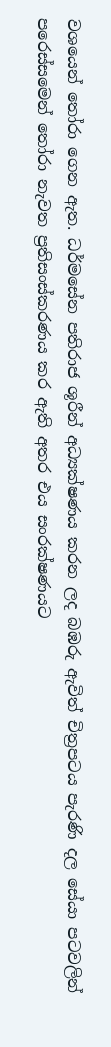වශයෙන් තෝරා ගෙන ඇත. ධර්මසේන පතිරාජ ශූරීන් අධ්‍යක්ෂණය කරන ලද බඹරු ඇවිත් චිත්‍රපටය පැරණි දල සේයා පටවලින් පරෙස්සමෙන් තෝරා නැවත ප්‍රතිසංස්කරණය කර ඇති අතර එය සංරක්ෂණයට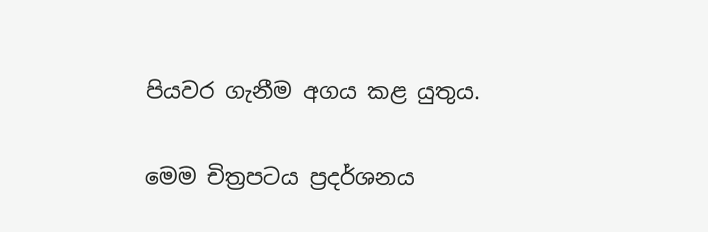පියවර ගැනීම අගය කළ යුතුය.

මෙම චිත්‍රපටය ප්‍රදර්ශනය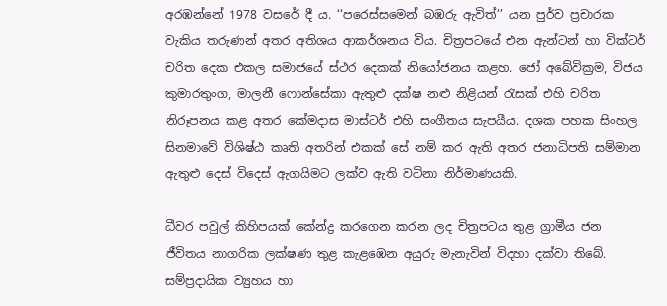අරඹන්නේ 1978 වසරේ දී ය. ‘‘පරෙස්සමෙන් බඹරු ඇවිත්’’ යන පුර්ව ප්‍රචාරක වැකිය තරුණන් අතර අතිශය ආකර්ශනය විය. චිත්‍රපටයේ එන ඇන්ටන් හා වික්ටර් චරිත දෙක එකල සමාජයේ ස්ථර දෙකක් නියෝජනය කළහ. ජෝ අබේවික්‍රම, විජය කුමාරතුංග, මාලනී ෆොන්සේකා ඇතුළු දක්ෂ නළු නිළියන් රැසක් එහි චරිත නිරූපනය කළ අතර කේමදාස මාස්ටර් එහි සංගීතය සැපයීය. දශක පහක සිංහල සිනමාවේ විශිෂ්ඨ කෘති අතරින් එකක් සේ නම් කර ඇති අතර ජනාධිපති සම්මාන ඇතුළු දෙස් විදෙස් ඇගයිමට ලක්ව ඇති වටිනා නිර්මාණයකි.

ධීවර පවුල් කිහිපයක් කේන්ද්‍ර කරගෙන කරන ලද චිත්‍රපටය තුළ ග්‍රාමීය ජන ජීවිතය නාගරික ලක්ෂණ තුළ කැළඹෙන අයුරු මැනැවින් විදහා දක්වා තිබේ. සම්ප්‍රදායික ව්‍යුහය හා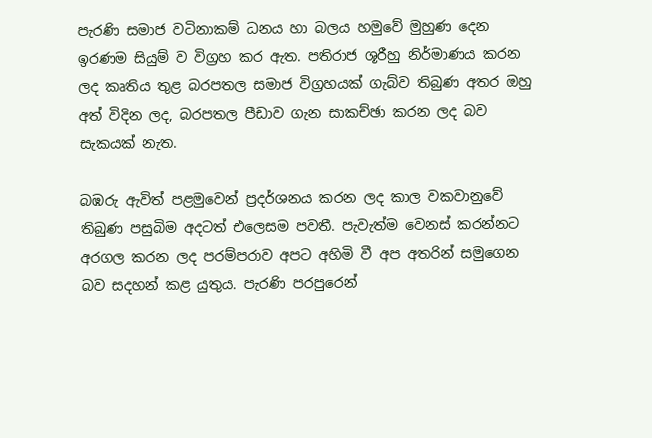පැරණි සමාජ වටිනාකම් ධනය හා බලය හමුවේ මුහුණ දෙන ඉරණම සියුම් ව විග්‍රහ කර ඇත. පතිරාජ ශූරීහු නිර්මාණය කරන ලද කෘතිය තුළ බරපතල සමාජ විග්‍රහයක් ගැබ්ව තිබුණ අතර ඔහු අත් විදින ලද, බරපතල පීඩාව ගැන සාකච්ඡා කරන ලද බව සැකයක් නැත.

බඹරු ඇවිත් පළමුවෙන් ප්‍රදර්ශනය කරන ලද කාල වකවානුවේ තිබුණ පසුබිම අදටත් එලෙසම පවතී. පැවැත්ම වෙනස් කරන්නට අරගල කරන ලද පරම්පරාව අපට අහිමි වී අප අතරින් සමුගෙන බව සදහන් කළ යුතුය. පැරණි පරපුරෙන්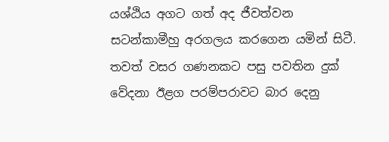යශ්ඨිය අගට ගත් අද ජීවත්වන සටන්කාමීහු අරගලය කරගෙන යමින් සිටී. තවත් වසර ගණනකට පසු පවතින දුක් වේදනා ඊළග පරම්පරාවට බාර දෙනු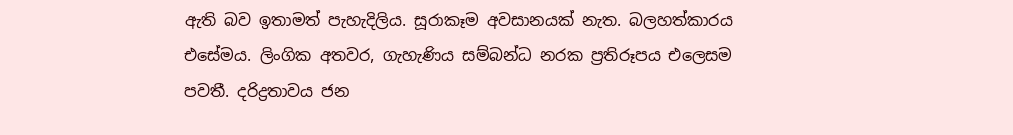ඇති බව ඉතාමත් පැහැදිලිය. සූරාකෑම අවසානයක් නැත. බලහත්කාරය එසේමය. ලිංගික අතවර, ගැහැණිය සම්බන්ධ නරක ප්‍රතිරූපය එලෙසම පවතී. දරිද්‍රතාවය ජන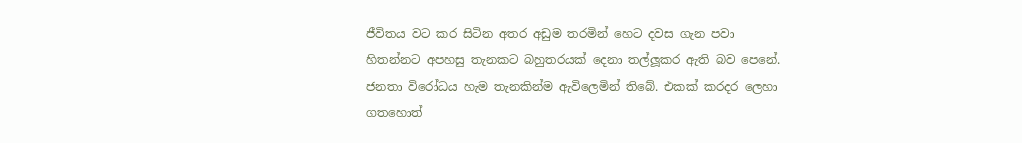ජීවිතය වට කර සිටින අතර අඩුම තරමින් හෙට දවස ගැන පවා හිතන්නට අපහසු තැනකට බහුතරයක් දෙනා තල්ලූකර ඇති බව පෙනේ. ජනතා විරෝධය හැම තැනකින්ම ඇවිලෙමින් තිබේ. එකක් කරදර ලෙහා ගතහොත්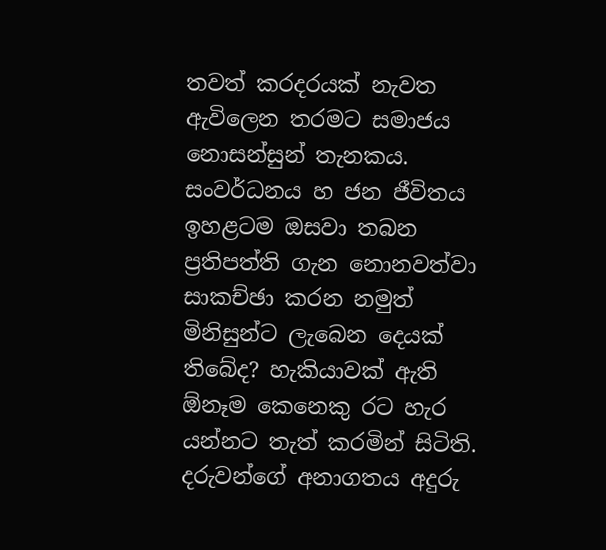තවත් කරදරයක් නැවත ඇවිලෙන තරමට සමාජය නොසන්සුන් තැනකය. සංවර්ධනය හ ජන ජීවිතය ඉහළටම ඔසවා තබන ප්‍රතිපත්ති ගැන නොනවත්වා සාකච්ඡා කරන නමුත් මිනිසුන්ට ලැබෙන දෙයක් තිබේද? හැකියාවක් ඇති  ඕනෑම කෙනෙකු රට හැර යන්නට තැත් කරමින් සිටිති. දරුවන්ගේ අනාගතය අදුරු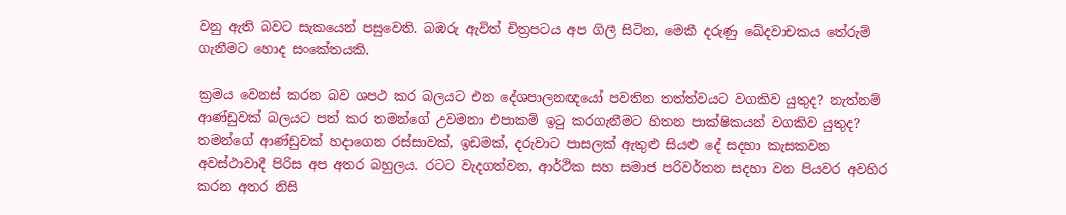වනු ඇති බවට සැකයෙන් පසුවෙති. බඹරු ඇවිත් චිත්‍රපටය අප ගිලී සිටින, මෙකී දරුණු ඛේදවාචකය තේරුම් ගැනීමට හොද සංකේතයකි.

ක්‍රමය වෙනස් කරන බව ශපථ කර බලයට එන දේශපාලනඥයෝ පවතින තත්ත්වයට වගකිව යුතුද? නැත්නම් ආණ්ඩුවක් බලයට පත් කර තමන්ගේ උවමනා එපාකම් ඉටු කරගැනීමට හිතන පාක්ෂිකයන් වගකිව යුතුද? තමන්ගේ ආණ්ඩුවක් හදාගෙන රස්සාවක්, ඉඩමක්, දරුවාට පාසලක් ඇතුළු සියළු දේ සදහා කැසකවන අවස්ථාවාදී පිරිස අප අතර බහුලය. රටට වැදගත්වන, ආර්ථික සහ සමාජ පරිවර්තන සදහා වන පියවර අවහිර කරන අතර නිසි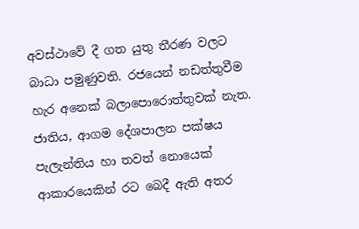අවස්ථාවේ දී ගත යුතු තීරණ වලට බාධා පමුණුවති. රජයෙන් නඩත්තුවීම හැර අනෙක් බලාපොරොත්තුවක් නැත. ජාතිය, ආගම දේශපාලන පක්ෂය පැලැන්තිය හා තවත් නොයෙක් ආකාරයෙකින් රට බෙදී ඇති අතර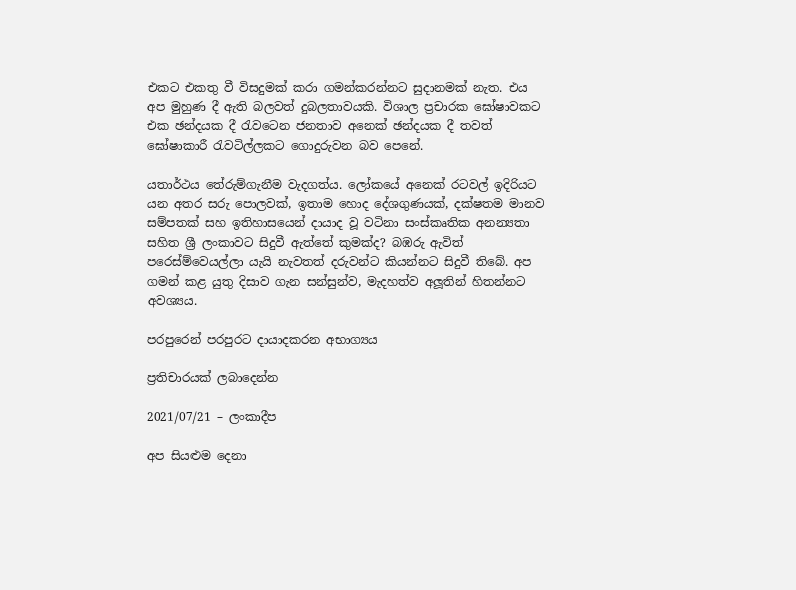එකට එකතු වී විසදුමක් කරා ගමන්කරන්නට සුදානමක් නැත. එය අප මුහුණ දී ඇති බලවත් දුබලතාවයකි. විශාල ප්‍රචාරක ඝෝෂාවකට එක ඡන්දයක දී රැවටෙන ජනතාව අනෙක් ඡන්දයක දී තවත් ඝෝෂාකාරී රැවටිල්ලකට ගොදුරුවන බව පෙනේ.

යතාර්ථය තේරුම්ගැනීම වැදගත්ය. ලෝකයේ අනෙක් රටවල් ඉදිරියට යන අතර සරු පොලවක්, ඉතාම හොද දේශගුණයක්, දක්ෂතම මානව සම්පතක් සහ ඉතිහාසයෙන් දායාද වූ වටිනා සංස්කෘතික අනන්‍යතා සහිත ශ්‍රී ලංකාවට සිදුවී ඇත්තේ කුමක්ද? බඹරු ඇවිත් පරෙස්ම්වෙයල්ලා යැයි නැවතත් දරුවන්ට කියන්නට සිදුවී තිබේ. අප ගමන් කළ යුතු දිසාව ගැන සන්සුන්ව, මැදහත්ව අලූතින් හිතන්නට අවශ්‍යය.

පරපුරෙන් පරපුරට දායාදකරන අභාග්‍යය

ප්‍රතිචාරයක් ලබාදෙන්න

2021/07/21 – ලංකාදීප

අප සියළුම දෙනා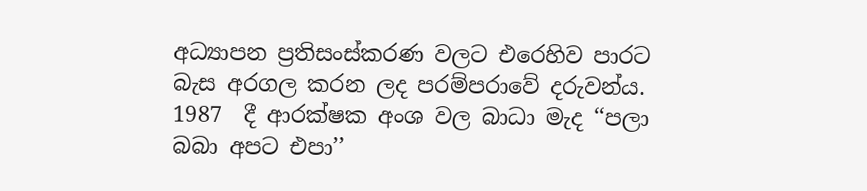අධ්‍යාපන ප්‍රතිසංස්කරණ වලට එරෙහිව පාරට බැස අරගල කරන ලද පරම්පරාවේ දරුවන්ය. 1987  දී ආරක්ෂක අංශ වල බාධා මැද ‘‘පලා බබා අපට එපා’’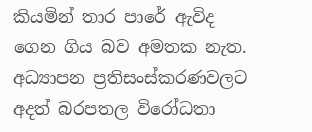කියමින් තාර පාරේ ඇවිද ගෙන ගිය බව අමතක නැත. අධ්‍යාපන ප්‍රතිසංස්කරණවලට අදත් බරපතල විරෝධතා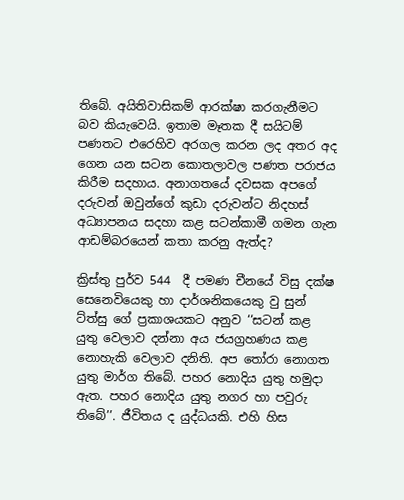තිබේ. අයිතිවාසිකම් ආරක්ෂා කරගැනීමට බව කියැවෙයි. ඉතාම මෑතක දී සයිටම් පණතට එරෙහිව අරගල කරන ලද අතර අද ගෙන යන සටන කොතලාවල පණත පරාජය කිරීම සදහාය. අනාගතයේ දවසක අපගේ දරුවන් ඔවුන්ගේ කුඩා දරුවන්ට නිදහස් අධ්‍යාපනය සදහා කළ සටන්කාමී ගමන ගැන ආඩම්බරයෙන් කතා කරනු ඇත්ද?

ක්‍රිස්තු පුර්ව 544  දී පමණ චීනයේ විසු දක්ෂ සෙනෙවියෙකු හා දාර්ශනිකයෙකු වු සුන් ට්ත්සු ගේ ප්‍රකාශයකට අනුව ‘‘සටන් කළ යුතු වෙලාව දන්නා අය ජයග්‍රහණය කළ නොහැකි වෙලාව දනිති. අප තෝරා නොගත යුතු මාර්ග තිබේ. පහර නොදිය යුතු හමුදා ඇත. පහර නොදිය යුතු නගර හා පවුරු තිබේ’’. ජීවිතය ද යුද්ධයකි. එහි හිස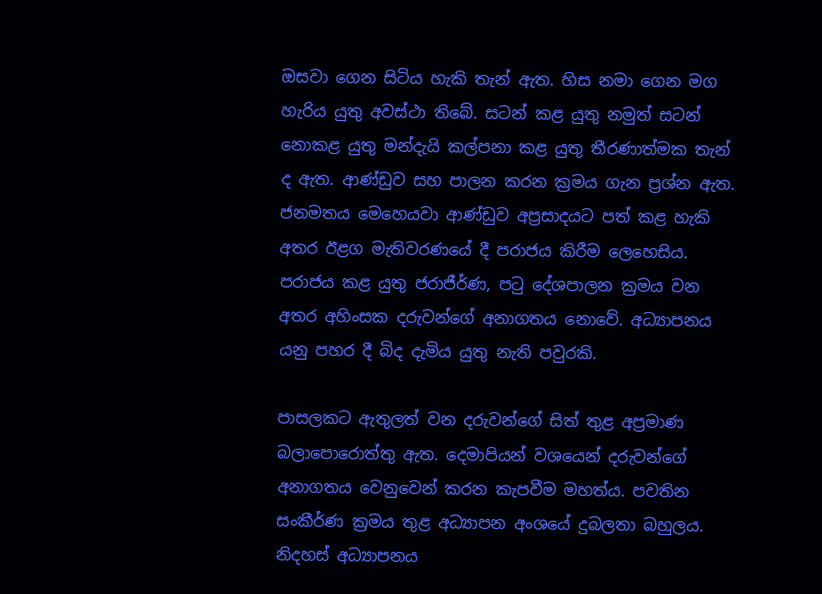ඔසවා ගෙන සිටිය හැකි තැන් ඇත. හිස නමා ගෙන මග හැරිය යුතු අවස්ථා තිබේ. සටන් කළ යුතු නමුත් සටන් නොකළ යුතු මන්දැයි කල්පනා කළ යුතු තීරණාත්මක තැන් ද ඇත. ආණ්ඩුව සහ පාලන කරන ක්‍රමය ගැන ප්‍රශ්න ඇත. ජනමතය මෙහෙයවා ආණ්ඩුව අප්‍රසාදයට පත් කළ හැකි අතර ඊළග මැතිවරණයේ දී පරාජය කිරීම ලෙහෙසිය. පරාජය කළ යුතු ජරාජීර්ණ, පටු දේශපාලන ක්‍රමය වන අතර අහිංසක දරුවන්ගේ අනාගතය නොවේ. අධ්‍යාපනය යනු පහර දී බිද දැමිය යුතු නැති පවුරකි.

පාසලකට ඇතුලත් වන දරුවන්ගේ සිත් තුළ අප්‍රමාණ බලාපොරොත්තු ඇත. දෙමාපියන් වශයෙන් දරුවන්ගේ අනාගතය වෙනුවෙන් කරන කැපවීම මහත්ය. පවතින සංකීර්ණ ක්‍රමය තුළ අධ්‍යාපන අංශයේ දුබලතා බහුලය. නිදහස් අධ්‍යාපනය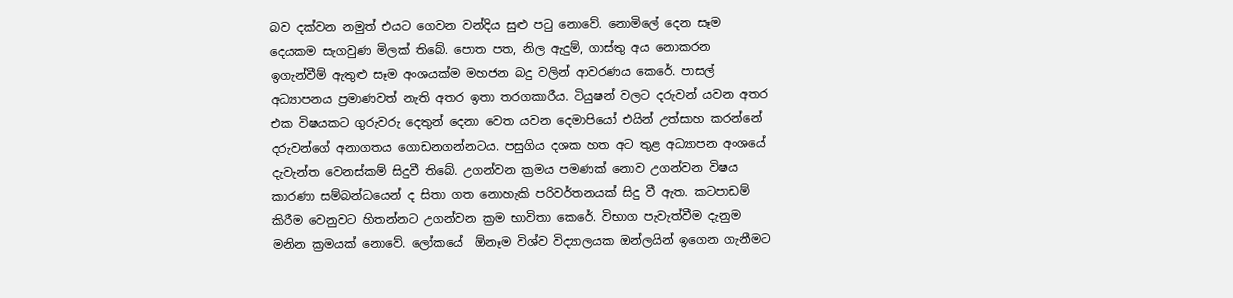බව දක්වන නමුත් එයට ගෙවන වන්දිය සුළු පටු නොවේ. නොමිලේ දෙන සෑම දෙයකම සැගවුණ මිලක් තිබේ. පොත පත, නිල ඇදුම්, ගාස්තු අය නොකරන ඉගැන්වීම් ඇතුළු සෑම අංශයක්ම මහජන බදු වලින් ආවරණය කෙරේ. පාසල් අධ්‍යාපනය ප්‍රමාණවත් නැති අතර ඉතා තරගකාරීය. ටියුෂන් වලට දරුවන් යවන අතර එක විෂයකට ගුරුවරු දෙතුන් දෙනා වෙත යවන දෙමාපියෝ එයින් උත්සාහ කරන්නේ දරුවන්ගේ අනාගතය ගොඩනගන්නටය. පසුගිය දශක හත අට තුළ අධ්‍යාපන අංශයේ දැවැන්ත වෙනස්කම් සිදුවී තිබේ. උගන්වන ක්‍රමය පමණක් නොව උගන්වන විෂය කාරණා සම්බන්ධයෙන් ද සිතා ගත නොහැකි පරිවර්තනයක් සිදු වී ඇත. කටපාඩම් කිරීම වෙනුවට හිතන්නට උගන්වන ක්‍රම භාවිතා කෙරේ. විභාග පැවැත්වීම දැනුම මනින ක්‍රමයක් නොවේ. ලෝකයේ  ඕනෑම විශ්ව විද්‍යාලයක ඔන්ලයින් ඉගෙන ගැනීමට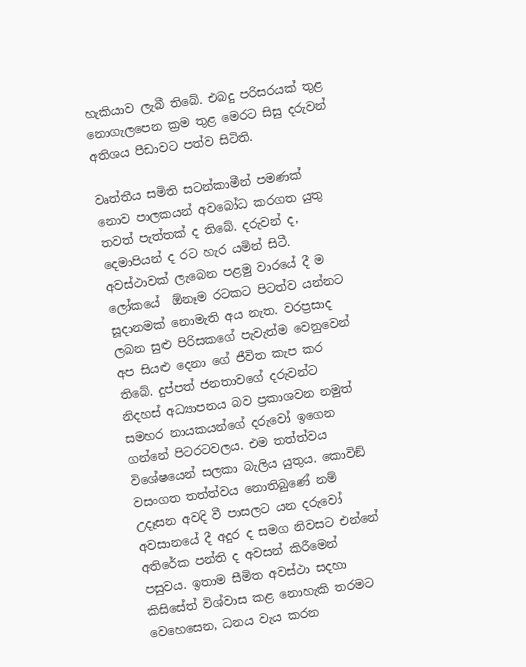හැකියාව ලැබී තිබේ. එබදු පරිසරයක් තුළ නොගැලපෙන ක්‍රම තුළ මෙරට සිසු දරුවන් අතිශය පීඩාවට පත්ව සිටිති.

වෘත්තීය සමිති සටන්කාමීන් පමණක් නොව පාලකයන් අවබෝධ කරගත යුතු තවත් පැත්තක් ද තිබේ. දරුවන් ද, දෙමාපියන් ද රට හැර යමින් සිටී. අවස්ථාවක් ලැබෙන පළමු වාරයේ දී ම ලෝකයේ  ඕනෑම රටකට පිටත්ව යන්නට සූදානමක් නොමැති අය නැත. වරප්‍රසාද ලබන සුළු පිරිසකගේ පැවැත්ම වෙනුවෙන් අප සියළු දෙනා ගේ ජීවිත කැප කර තිබේ. දුප්පත් ජනතාවගේ දරුවන්ට නිදහස් අධ්‍යාපනය බව ප්‍රකාශවන නමුත් සමහර නායකයන්ගේ දරුවෝ ඉගෙන ගන්නේ පිටරටවලය. එම තත්ත්වය විශේෂයෙන් සලකා බැලිය යුතුය. කොවිඞ් වසංගත තත්ත්වය නොතිබුණේ නම් උදෑසන අවදි වී පාසලට යන දරුවෝ අවසානයේ දී අදුර ද සමග නිවසට එන්නේ අතිරේක පන්ති ද අවසන් කිරීමෙන් පසුවය. ඉතාම සීමිත අවස්ථා සදහා කිසිසේත් විශ්වාස කළ නොහැකි තරමට වෙහෙසෙන, ධනය වැය කරන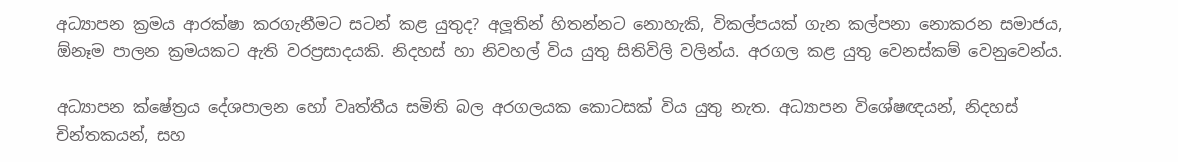අධ්‍යාපන ක්‍රමය ආරක්ෂා කරගැනීමට සටන් කළ යුතුද? අලූතින් හිතන්නට නොහැකි, විකල්පයක් ගැන කල්පනා නොකරන සමාජය,  ඕනෑම පාලන ක්‍රමයකට ඇති වරප්‍රසාදයකි. නිදහස් හා නිවහල් විය යුතු සිතිවිලි වලින්ය. අරගල කළ යුතු වෙනස්කම් වෙනුවෙන්ය.

අධ්‍යාපන ක්ෂේත්‍රය දේශපාලන හෝ වෘත්තීය සමිති බල අරගලයක කොටසක් විය යුතු නැත. අධ්‍යාපන විශේෂඥයන්, නිදහස් චින්තකයන්, සහ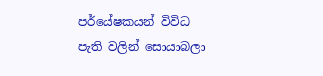පර්යේෂකයන් විවිධ පැති වලින් සොයාබලා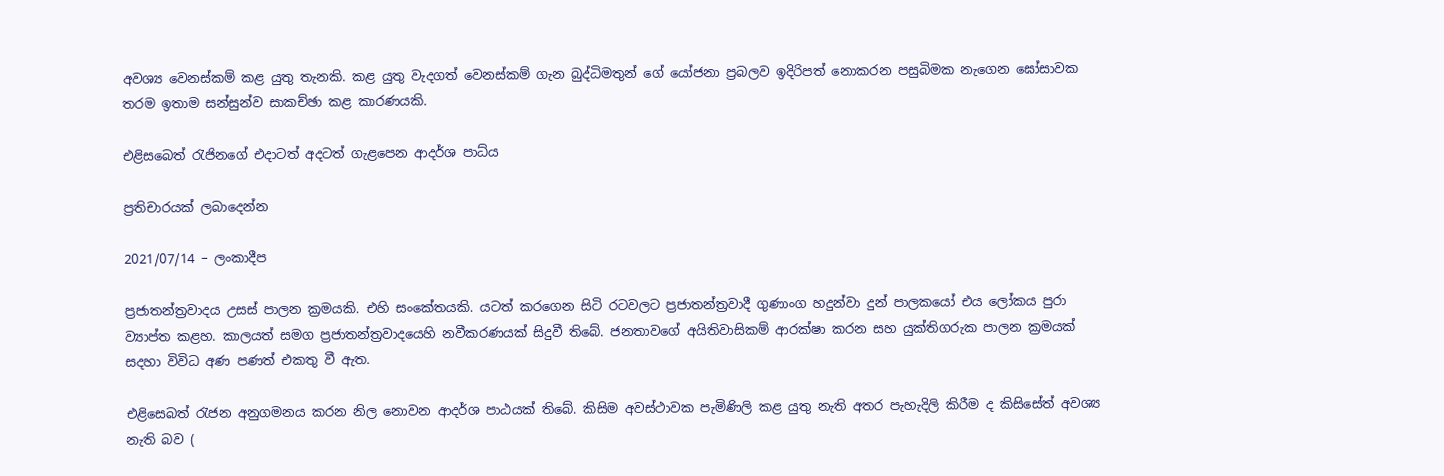අවශ්‍ය වෙනස්කම් කළ යුතු තැනකි. කළ යුතු වැදගත් වෙනස්කම් ගැන බුද්ධිමතුන් ගේ යෝජනා ප්‍රබලව ඉදිරිපත් නොකරන පසුබිමක නැගෙන ඝෝසාවක තරම ඉතාම සන්සුන්ව සාකච්ඡා කළ කාරණයකි.

එළිසබෙත් රැජිනගේ එදාටත් අදටත් ගැළපෙන ආදර්ශ පාධ්ය

ප්‍රතිචාරයක් ලබාදෙන්න

2021/07/14 – ලංකාදීප

ප්‍රජාතන්ත්‍රවාදය උසස් පාලන ක්‍රමයකි. එහි සංකේතයකි. යටත් කරගෙන සිටි රටවලට ප්‍රජාතන්ත්‍රවාදී ගුණාංග හදුන්වා දුන් පාලකයෝ එය ලෝකය පුරා ව්‍යාප්ත කළහ. කාලයත් සමග ප්‍රජාතන්ත්‍රවාදයෙහි නවීකරණයක් සිදුවී තිබේ. ජනතාවගේ අයිතිවාසිකම් ආරක්ෂා කරන සහ යුක්තිගරුක පාලන ක්‍රමයක් සදහා විවිධ අණ පණත් එකතු වී ඇත.

එළිසෙබත් රැජන අනුගමනය කරන නිල නොවන ආදර්ශ පාඨයක් තිබේ. කිසිම අවස්ථාවක පැමිණිලි කළ යුතු නැති අතර පැහැදිලි කිරීම ද කිසිසේත් අවශ්‍ය නැති බව (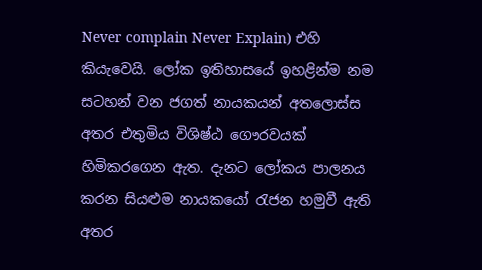Never complain Never Explain) එහි කියැවෙයි. ලෝක ඉතිහාසයේ ඉහළින්ම නම සටහන් වන ජගත් නායකයන් අතලොස්ස අතර එතුමිය විශිෂ්ඨ ගෞරවයක් හිමිකරගෙන ඇත. දැනට ලෝකය පාලනය කරන සියළුම නායකයෝ රැජන හමුවී ඇති අතර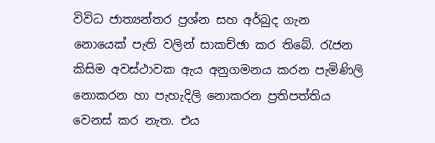විවිධ ජාත්‍යන්තර ප්‍රශ්න සහ අර්බුද ගැන නොයෙක් පැති වලින් සාකච්ඡා කර තිබේ. රැජන කිසිම අවස්ථාවක ඇය අනුගමනය කරන පැමිණිලි නොකරන හා පැහැදිලි නොකරන ප්‍රතිපත්තිය වෙනස් කර නැත. එය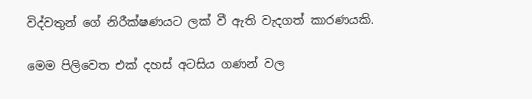විද්වතුන් ගේ නිරීක්ෂණයට ලක් වී ඇති වැදගත් කාරණයකි.

මෙම පිලිවෙත එක් දහස් අටසිය ගණන් වල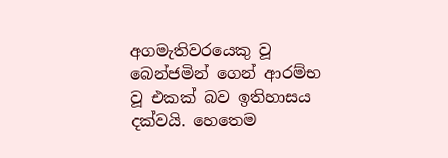අගමැතිවරයෙකු වූ බෙන්ජමින් ගෙන් ආරම්භ වූ එකක් බව ඉතිහාසය දක්වයි. හෙතෙම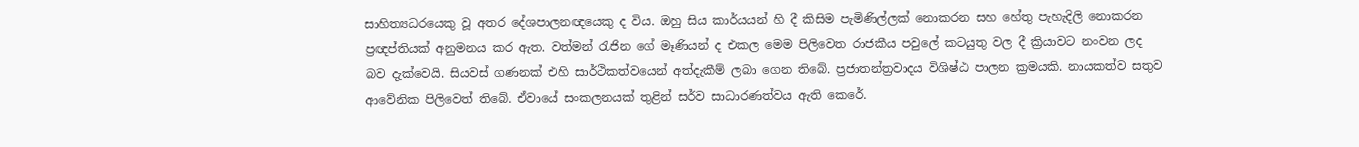සාහිත්‍යධරයෙකු වූ අතර දේශපාලනඥයෙකු ද විය. ඔහු සිය කාර්යයන් හි දී කිසිම පැමිණිල්ලක් නොකරන සහ හේතු පැහැදිලි නොකරන ප්‍රඥප්තියක් අනුමනය කර ඇත. වත්මන් රැජින ගේ මෑණියන් ද එකල මෙම පිලිවෙත රාජකීය පවුලේ කටයුතු වල දී ක්‍රියාවට නංවන ලද බව දැක්වෙයි. සියවස් ගණනක් එහි සාර්ථිකත්වයෙන් අත්දැකීම් ලබා ගෙන තිබේ. ප්‍රජාතන්ත්‍රවාදය විශිෂ්ඨ පාලන ක්‍රමයකි. නායකත්ව සතුව ආවේනික පිලිවෙත් තිබේ. ඒවායේ සංකලනයක් තුළින් සර්ව සාධාරණත්වය ඇති කෙරේ.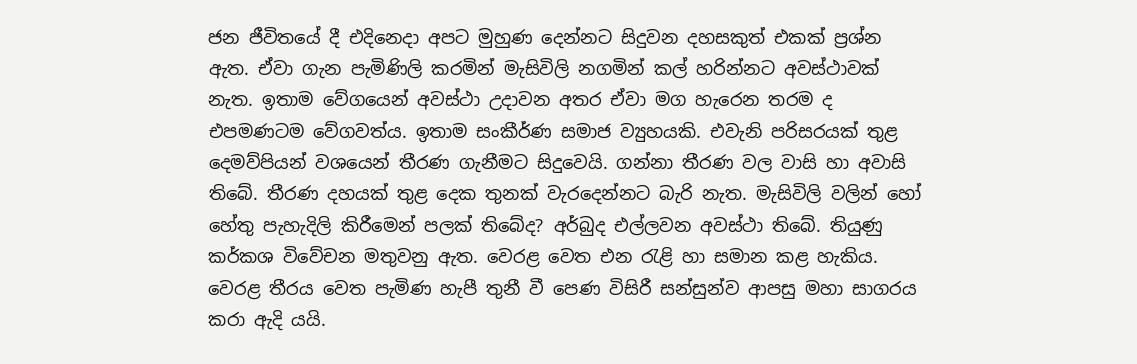ජන ජීවිතයේ දී එදිනෙදා අපට මුහුණ දෙන්නට සිදුවන දහසකුත් එකක් ප්‍රශ්න ඇත. ඒවා ගැන පැමිණිලි කරමින් මැසිවිලි නගමින් කල් හරින්නට අවස්ථාවක් නැත. ඉතාම වේගයෙන් අවස්ථා උදාවන අතර ඒවා මග හැරෙන තරම ද එපමණටම වේගවත්ය. ඉතාම සංකීර්ණ සමාජ ව්‍යුහයකි. එවැනි පරිසරයක් තුළ දෙමව්පියන් වශයෙන් තීරණ ගැනීමට සිදුවෙයි. ගන්නා තීරණ වල වාසි හා අවාසි තිබේ. තීරණ දහයක් තුළ දෙක තුනක් වැරදෙන්නට බැරි නැත. මැසිවිලි වලින් හෝ හේතු පැහැදිලි කිරීමෙන් පලක් තිබේද? අර්බුද එල්ලවන අවස්ථා තිබේ. තියුණු කර්කශ විවේචන මතුවනු ඇත. වෙරළ වෙත එන රැළි හා සමාන කළ හැකිය.  වෙරළ තීරය වෙත පැමිණ හැපී තුනී වී පෙණ විසිරී සන්සුන්ව ආපසු මහා සාගරය කරා ඇදි යයි.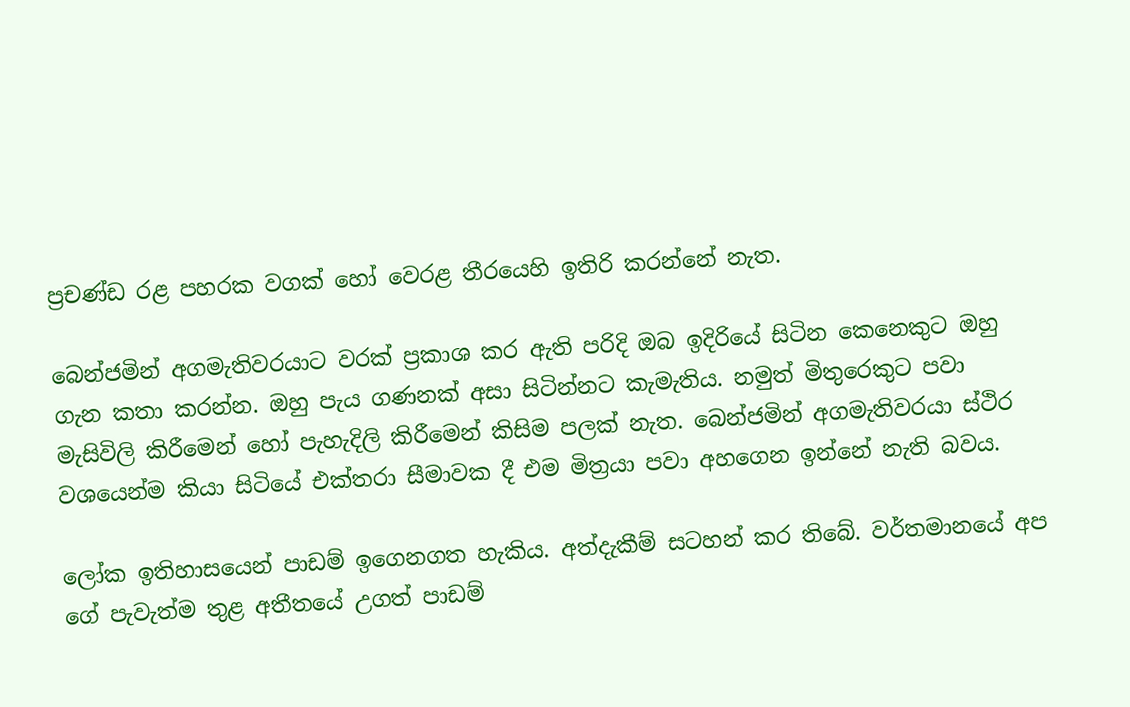ප්‍රචණ්ඩ රළ පහරක වගක් හෝ වෙරළ තීරයෙහි ඉතිරි කරන්නේ නැත.

බෙන්ජමින් අගමැතිවරයාට වරක් ප්‍රකාශ කර ඇති පරිදි ඔබ ඉදිරියේ සිටින කෙනෙකුට ඔහු ගැන කතා කරන්න. ඔහු පැය ගණනක් අසා සිටින්නට කැමැතිය. නමුත් මිතුරෙකුට පවා මැසිවිලි කිරීමෙන් හෝ පැහැදිලි කිරීමෙන් කිසිම පලක් නැත. බෙන්ජමින් අගමැතිවරයා ස්ථිර වශයෙන්ම කියා සිටියේ එක්තරා සීමාවක දී එම මිත්‍රයා පවා අහගෙන ඉන්නේ නැති බවය.

ලෝක ඉතිහාසයෙන් පාඩම් ඉගෙනගත හැකිය. අත්දැකීම් සටහන් කර තිබේ. වර්තමානයේ අප ගේ පැවැත්ම තුළ අතීතයේ උගත් පාඩම්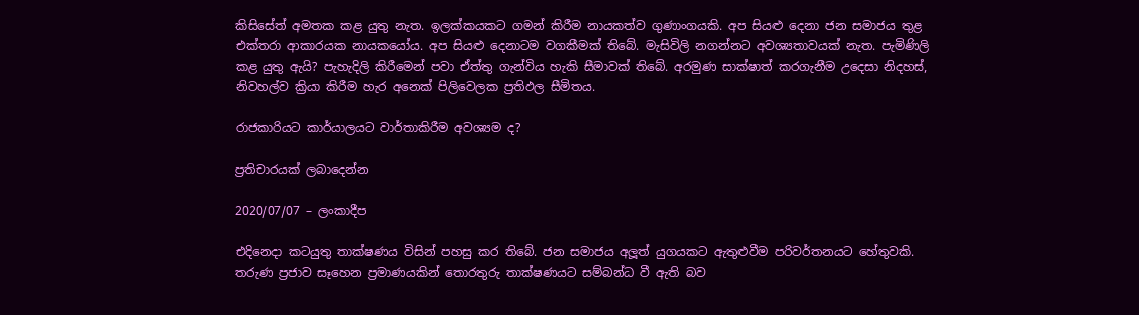කිසිසේත් අමතක කළ යුතු නැත. ඉලක්කයකට ගමන් කිරීම නායකත්ව ගුණාංගයකි. අප සියළු දෙනා ජන සමාජය තුළ එක්තරා ආකාරයක නායකයෝය. අප සියළු දෙනාටම වගකීමක් තිබේ. මැසිවිලි නගන්නට අවශ්‍යතාවයක් නැත. පැමිණිලි කළ යුතු ඇයි? පැහැදිලි කිරීමෙන් පවා ඒත්තු ගැන්විය හැකි සීමාවක් තිබේ. අරමුණ සාක්ෂාත් කරගැනීම උදෙසා නිදහස්, නිවහල්ව ක්‍රියා කිරීම හැර අනෙක් පිලිවෙලක ප්‍රතිඵල සීමිතය.

රාජකාරියට කාර්යාලයට වාර්තාකිරීම අවශ්‍යම ද?

ප්‍රතිචාරයක් ලබාදෙන්න

2020/07/07 – ලංකාදීප

එදිනෙදා කටයුතු තාක්ෂණය විසින් පහසු කර තිබේ. ජන සමාජය අලූත් යුගයකට ඇතුළුවීම පරිවර්තනයට හේතුවකි. තරුණ ප්‍රජාව සෑහෙන ප්‍රමාණයකින් තොරතුරු තාක්ෂණයට සම්බන්ධ වී ඇති බව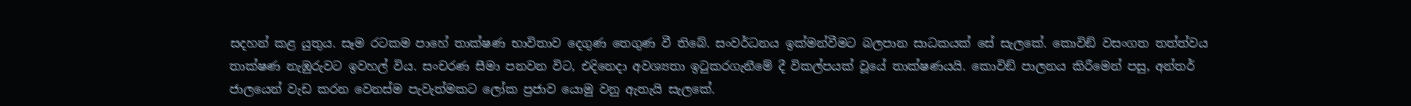සදහන් කළ යුතුය. සෑම රටකම පාහේ තාක්ෂණ භාවිතාව දෙගුණ තෙගුණ වී තිබේ. සංවර්ධනය ඉක්මන්වීමට බලපාන සාධකයක් සේ සැලකේ. කොවිඞ් වසංගත තත්ත්වය තාක්ෂණ නැඹුරුවට ඉවහල් විය. සංචරණ සීමා පනවන විට, එදිනෙදා අවශ්‍යතා ඉටුකරගැනීමේ දී විකල්පයක් වූයේ තාක්ෂණයයි. කොවිඞ් පාලනය කිරීමෙන් පසු, අන්තර් ජාලයෙන් වැඩ කරන වෙනස්ම පැවැත්මකට ලෝක ප්‍රජාව යොමු වනු ඇතැයි සැලකේ.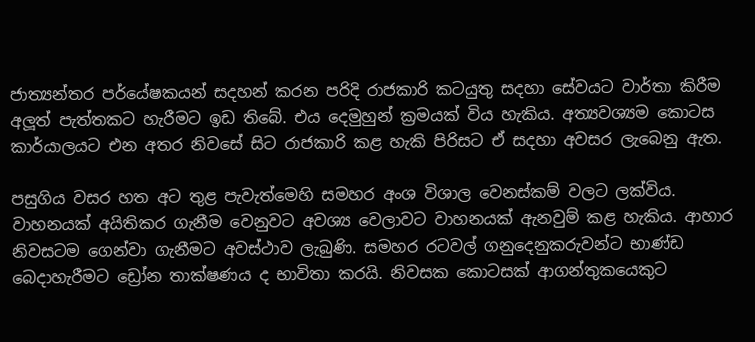ජාත්‍යන්තර පර්යේෂකයන් සදහන් කරන පරිදි රාජකාරි කටයුතු සදහා සේවයට වාර්තා කිරීම අලූත් පැත්තකට හැරීමට ඉඩ තිබේ. එය දෙමුහුන් ක්‍රමයක් විය හැකිය. අත්‍යවශ්‍යම කොටස කාර්යාලයට එන අතර නිවසේ සිට රාජකාරි කළ හැකි පිරිසට ඒ සදහා අවසර ලැබෙනු ඇත.

පසුගිය වසර හත අට තුළ පැවැත්මෙහි සමහර අංශ විශාල වෙනස්කම් වලට ලක්විය. වාහනයක් අයිතිකර ගැනීම වෙනුවට අවශ්‍ය වෙලාවට වාහනයක් ඇනවුම් කළ හැකිය. ආහාර නිවසටම ගෙන්වා ගැනීමට අවස්ථාව ලැබුණි. සමහර රටවල් ගනුදෙනුකරුවන්ට භාණ්ඩ බෙදාහැරීමට ඩ්‍රෝන තාක්ෂණය ද භාවිතා කරයි. නිවසක කොටසක් ආගන්තුකයෙකුට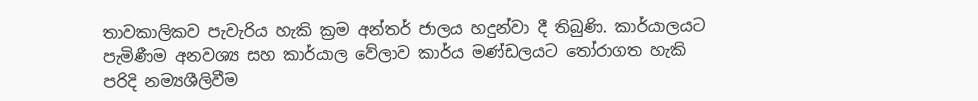තාවකාලිකව පැවැරිය හැකි ක්‍රම අන්තර් ජාලය හදුන්වා දී තිබුණි. කාර්යාලයට පැමිණීම අනවශ්‍ය සහ කාර්යාල වේලාව කාර්ය මණ්ඩලයට තෝරාගත හැකි පරිදි නම්‍යශීලිවීම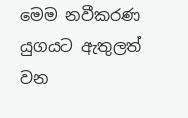මෙම නවීකරණ  යුගයට ඇතුලත් වන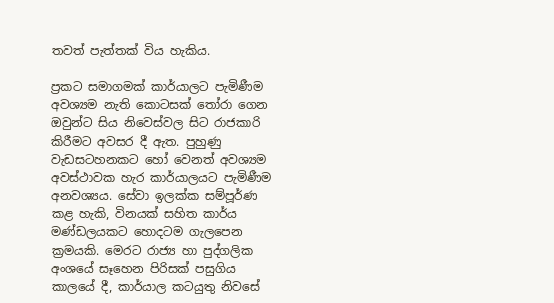තවත් පැත්තක් විය හැකිය.

ප්‍රකට සමාගමක් කාර්යාලට පැමිණීම අවශ්‍යම නැති කොටසක් තෝරා ගෙන ඔවුන්ට සිය නිවෙස්වල සිට රාජකාරි කිරීමට අවසර දී ඇත. පුහුණු වැඩසටහනකට හෝ වෙනත් අවශ්‍යම අවස්ථාවක හැර කාර්යාලයට පැමිණීම අනවශ්‍යය. සේවා ඉලක්ක සම්පූර්ණ කළ හැකි, විනයක් සහිත කාර්ය මණ්ඩලයකට හොදටම ගැලපෙන ක්‍රමයකි. මෙරට රාජ්‍ය හා පුද්ගලික අංශයේ සෑහෙන පිරිසක් පසුගිය කාලයේ දී, කාර්යාල කටයුතු නිවසේ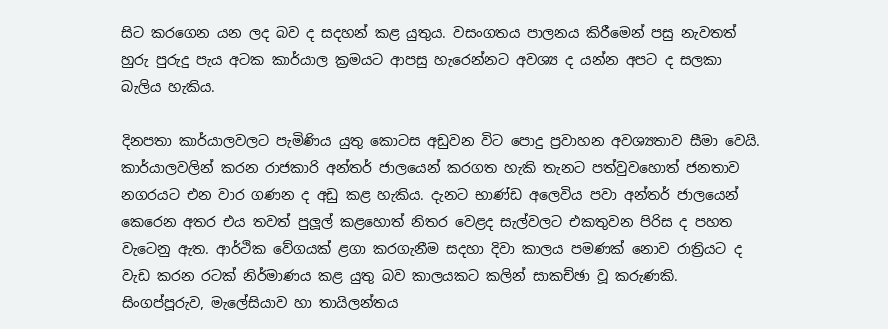සිට කරගෙන යන ලද බව ද සදහන් කළ යුතුය. වසංගතය පාලනය කිරීමෙන් පසු නැවතත් හුරු පුරුදු පැය අටක කාර්යාල ක්‍රමයට ආපසු හැරෙන්නට අවශ්‍ය ද යන්න අපට ද සලකා බැලිය හැකිය.

දිනපතා කාර්යාලවලට පැමිණිය යුතු කොටස අඩුවන විට පොදු ප්‍රවාහන අවශ්‍යතාව සීමා වෙයි. කාර්යාලවලින් කරන රාජකාරි අන්තර් ජාලයෙන් කරගත හැකි තැනට පත්වුවහොත් ජනතාව නගරයට එන වාර ගණන ද අඩු කළ හැකිය. දැනට භාණ්ඩ අලෙවිය පවා අන්තර් ජාලයෙන් කෙරෙන අතර එය තවත් පුලූල් කළහොත් නිතර වෙළද සැල්වලට එකතුවන පිරිස ද පහත වැටෙනු ඇත. ආර්ථික වේගයක් ළගා කරගැනීම සදහා දිවා කාලය පමණක් නොව රාත්‍රියට ද වැඩ කරන රටක් නිර්මාණය කළ යුතු බව කාලයකට කලින් සාකච්ඡා වූ කරුණකි. සිංගප්පූරුව, මැලේසියාව හා තායිලන්තය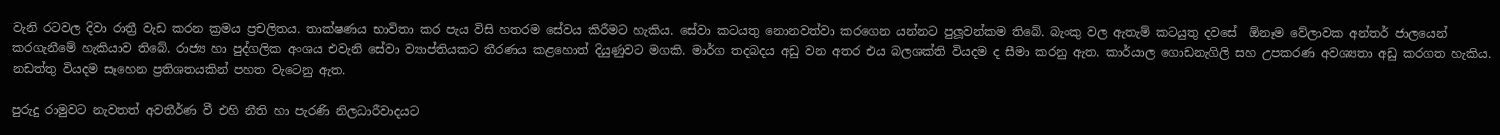වැනි රටවල දිවා රාත්‍රී වැඩ කරන ක්‍රමය ප්‍රචලිතය. තාක්ෂණය භාවිතා කර පැය විසි හතරම සේවය කිරීමට හැකිය. සේවා කටයතු නොනවත්වා කරගෙන යන්නට පුලූවන්කම තිබේ. බැංකු වල ඇතැම් කටයුතු දවසේ  ඕනෑම වේලාවක අන්තර් ජාලයෙන් කරගැනීමේ හැකියාව තිබේ. රාජ්‍ය හා පුද්ගලික අංශය එවැනි සේවා ව්‍යාප්තියකට තීරණය කළහොත් දියුණුවට මගකි. මාර්ග තදබදය අඩු වන අතර එය බලශක්ති වියදම ද සීමා කරනු ඇත. කාර්යාල ගොඩනැගිලි සහ උපකරණ අවශ්‍යතා අඩු කරගත හැකිය. නඩත්තු වියදම සෑහෙන ප්‍රතිශතයකින් පහත වැටෙනු ඇත.

පුරුදු රාමුවට නැවතත් අවතීර්ණ වී එහි නීති හා පැරණි නිලධාරීවාදයට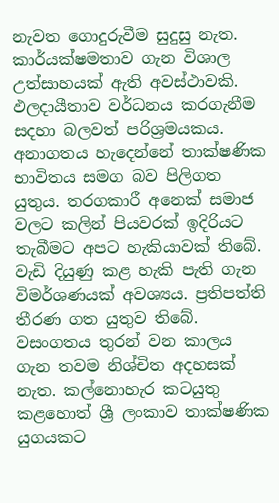නැවත ගොදුරුවීම සුදුසු නැත. කාර්යක්ෂමතාව ගැන විශාල උත්සාහයක් ඇති අවස්ථාවකි. ඵලදායීතාව වර්ධනය කරගැනීම සදහා බලවත් පරිශ්‍රමයකය. අනාගතය හැදෙන්නේ තාක්ෂණික භාවිතය සමග බව පිලිගත යුතුය. තරගකාරී අනෙක් සමාජ වලට කලින් පියවරක් ඉදිරියට තැබීමට අපට හැකියාවක් තිබේ. වැඩි දියුණු කළ හැකි පැති ගැන විමර්ශණයක් අවශ්‍යය. ප්‍රතිපත්ති තීරණ ගත යුතුව තිබේ. වසංගතය තුරන් වන කාලය ගැන තවම නිශ්චිත අදහසක් නැත. කල්නොහැර කටයුතු කළහොත් ශ්‍රී ලංකාව තාක්ෂණික යුගයකට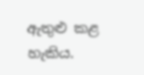ඇතුළු කළ හැකිය.